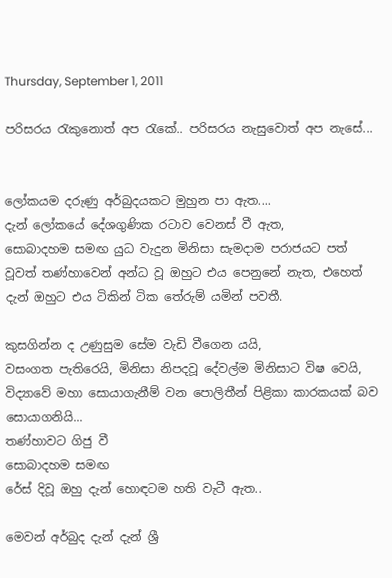Thursday, September 1, 2011

පරිසරය රැකුනොත් අප රැකේ.. පරිසරය නැසුවොත් අප නැසේ...


ලෝකයම දරුණු අර්බුදයකට මුහුන පා ඇත....
දැන් ලෝකයේ දේශගුණික රටාව වෙනස් වී ඇත,
සොබාදහම සමඟ යුධ වැදුන මිනිසා සැමදාම පරාජයට පත් වූවත් තණ්හාවෙන් අන්ධ වූ ඔහුට එය පෙනුනේ නැත, එහෙත් දැන් ඔහුට එය ටිකින් ටික තේරුම් යමින් පවතී.

කුසගින්න ද උණුසුම සේම වැඩි වීගෙන යයි,
වසංගත පැතිරෙයි, මිනිසා නිපදවූ දේවල්ම මිනිසාට විෂ වෙයි,
විද්‍යාවේ මහා සොයාගැනීම් වන පොලිතීන් පිළිකා කාරකයක් බව සොයාගනියි...
තණ්හාවට ගිජු වී
සොබාදහම සමඟ
රේස් දිවූ ඔහු දැන් හොඳටම හති වැටී ඇත..

මෙවන් අර්බුද දැන් දැන් ශ්‍රී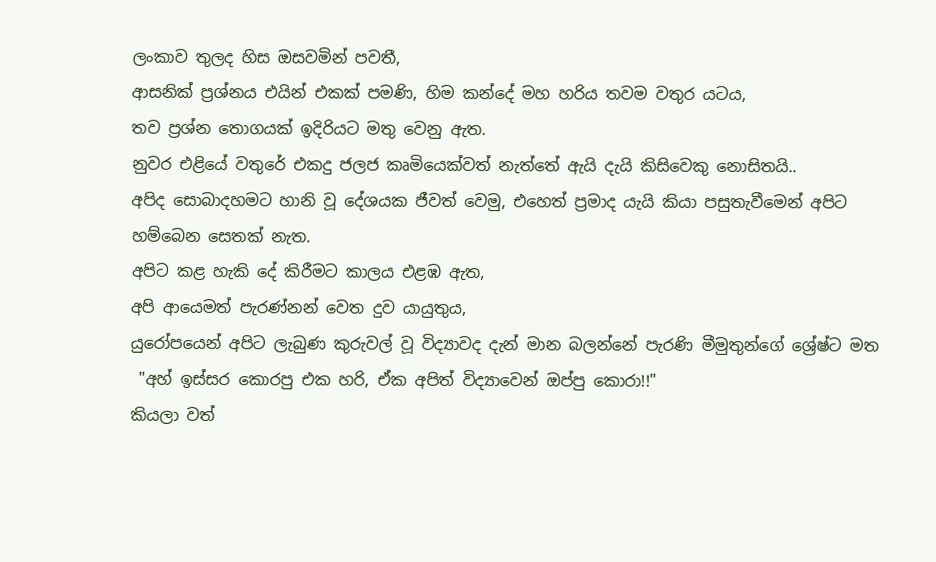ලංකාව තුලද හිස ඔසවමින් පවතී,
ආසනික් ප්‍රශ්නය එයින් එකක් පමණි, හිම කන්දේ මහ හරිය තවම වතුර යටය,
තව ප්‍රශ්න තොගයක් ඉදිරියට මතු වෙනු ඇත.
නුවර එළියේ වතුරේ එකදු ජලජ කෘමියෙක්වත් නැත්තේ ඇයි දැයි කිසිවෙකු නොසිතයි..
අපිද සොබාදහමට හානි වූ දේශයක ජීවත් වෙමු, එහෙත් ප්‍රමාද යැයි කියා පසුතැවීමෙන් අපිට හම්බෙන සෙතක් නැත.
අපිට කළ හැකි දේ කිරීමට කාලය එළඹ ඇත,
අපි ආයෙමත් පැරණ්නන් වෙත දුව යායුතුය,
යුරෝපයෙන් අපිට ලැබුණ කුරුවල් වූ විද්‍යාවද දැන් මාන බලන්නේ පැරණි මීමුතුන්ගේ ශ්‍රේෂ්ට මත
 "අහ් ඉස්සර කොරපු එක හරි, ඒක අපිත් විද්‍යාවෙන් ඔප්පු කොරා!!"
කියලා වත්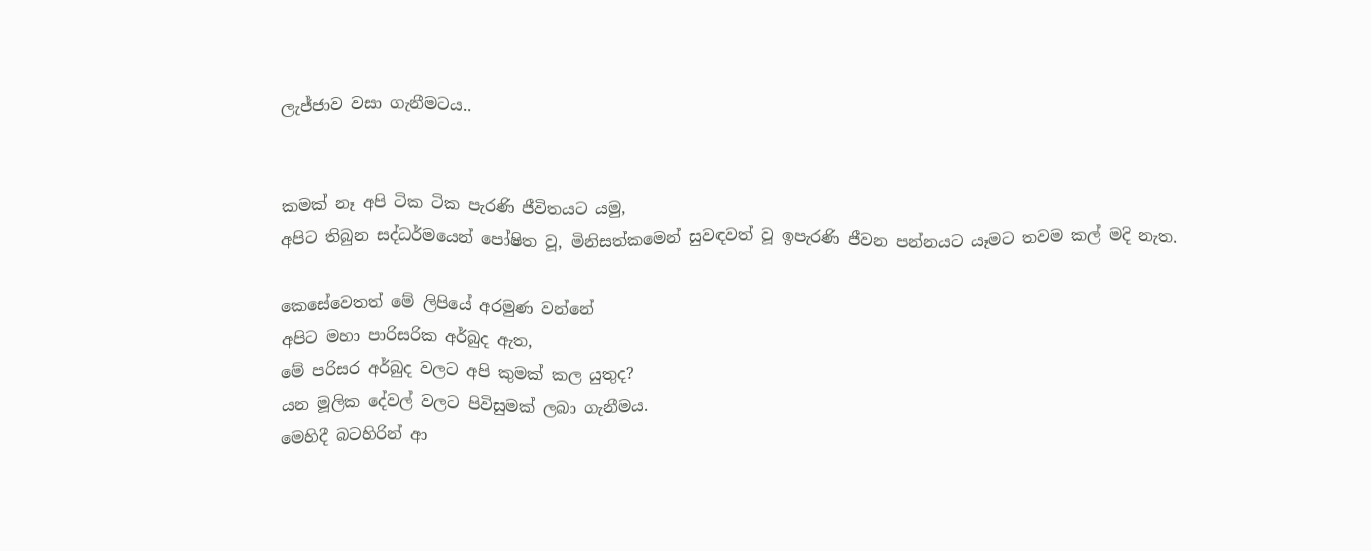ලැජ්ජාව වසා ගැනීමටය..


කමක් නෑ අපි ටික ටික පැරණි ජීවිතයට යමු,
අපිට තිබුන සද්ධර්මයෙන් පෝෂිත වූ, මිනිසත්කමෙන් සුවඳවත් වූ ඉපැරණි ජීවන පන්නයට යෑමට තවම කල් මදි නැත.

කෙසේවෙතත් මේ ලිපියේ අරමුණ වන්නේ
අපිට මහා පාරිසරික අර්බුද ඇත,
මේ පරිසර අර්බුද වලට අපි කුමක් කල යුතුද?
යන මූලික දේවල් වලට පිවිසුමක් ලබා ගැනීමය.
මෙහිදී බටහිරින් ආ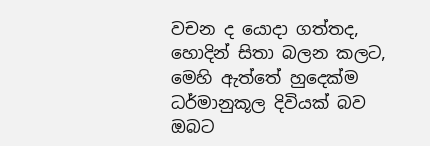වචන ද යොදා ගත්තද, හොදින් සිතා බලන කලට, මෙහි ඇත්තේ හුදෙක්ම ධර්මානුකූල දිවියක් බව ඔබට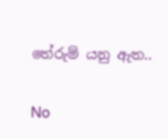තේරුම් යනු ඇත..

No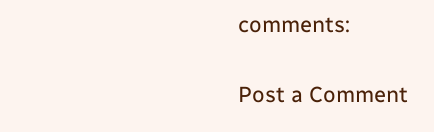comments:

Post a Comment